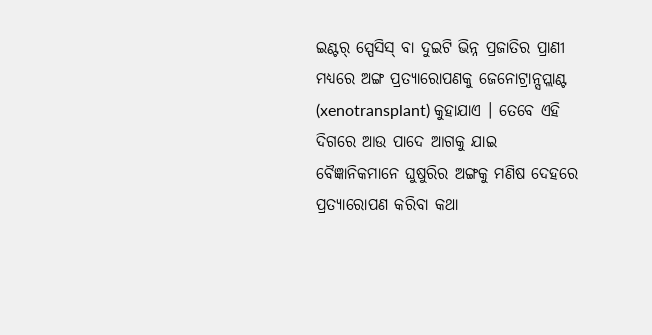ଇଣ୍ଟର୍ ସ୍ପେସିସ୍ ବା ଦୁଇଟି ଭିନ୍ନ ପ୍ରଜାତିର ପ୍ରାଣୀ ମଧ୍ୟରେ ଅଙ୍ଗ ପ୍ରତ୍ୟାରୋପଣକୁ ଜେନୋଟ୍ରାନ୍ସପ୍ଲାଣ୍ଟ (xenotransplant) କୁହାଯାଏ । ତେବେ ଏହି ଦିଗରେ ଆଉ ପାଦେ ଆଗକୁ ଯାଇ ବୈଜ୍ଞାନିକମାନେ ଘୁଷୁରିର ଅଙ୍ଗକୁ ମଣିଷ ଦେହରେ ପ୍ରତ୍ୟାରୋପଣ କରିବା କଥା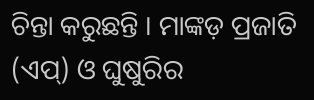ଚିନ୍ତା କରୁଛନ୍ତି । ମାଙ୍କଡ଼ ପ୍ରଜାତି (ଏପ୍) ଓ ଘୁଷୁରିର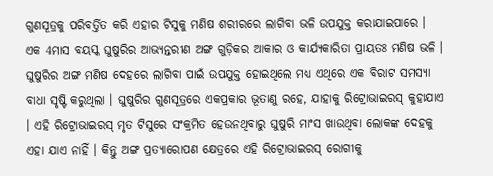ଗୁଣସୂତ୍ରକୁ ପରିବର୍ତ୍ତିତ କରି ଏହାର ଟିସୁକୁ ମଣିଷ ଶରୀରରେ ଲାଗିବା ଭଳି ଉପଯୁକ୍ତ କରାଯାଇପାରେ । ଏକ 4ମାସ ବୟସ୍କ ଘୁଷୁରିର ଆଭ୍ୟନ୍ତରୀଣ ଅଙ୍ଗ ଗୁଡ଼ିକର ଆକାର ଓ କାର୍ଯ୍ୟକାରିତା ପ୍ରାୟତଃ ମଣିଷ ଭଳି ।
ଘୁଷୁରିର ଅଙ୍ଗ ମଣିଷ ଦେହରେ ଲାଗିବା ପାଇଁ ଉପଯୁକ୍ତ ହୋଇଥିଲେ ମଧ୍ୟ ଏଥିରେ ଏକ ବିରାଟ ସମସ୍ୟା ବାଧା ସୃଷ୍ଟି କରୁଥିଲା । ଘୁଷୁରିର ଗୁଣସୂତ୍ରରେ ଏକପ୍ରକାର ଭୂତାଣୁ ରହେ, ଯାହାକୁ ରିଟ୍ରୋଭାଇରସ୍ କୁହାଯାଏ । ଏହି ରିଟ୍ରୋଭାଇରସ୍ ମୃତ ଟିସୁରେ ସଂକ୍ରମିତ ହେଉନଥିବାରୁ ଘୁଷୁରି ମାଂସ ଖାଉଥିବା ଲୋକଙ୍କ ଦେହକୁ ଏହା ଯାଏ ନାହିଁ । କିନ୍ତୁ ଅଙ୍ଗ ପ୍ରତ୍ୟାରୋପଣ କ୍ଷେତ୍ରରେ ଏହି ରିଟ୍ରୋଭାଇରସ୍ ରୋଗୀକୁ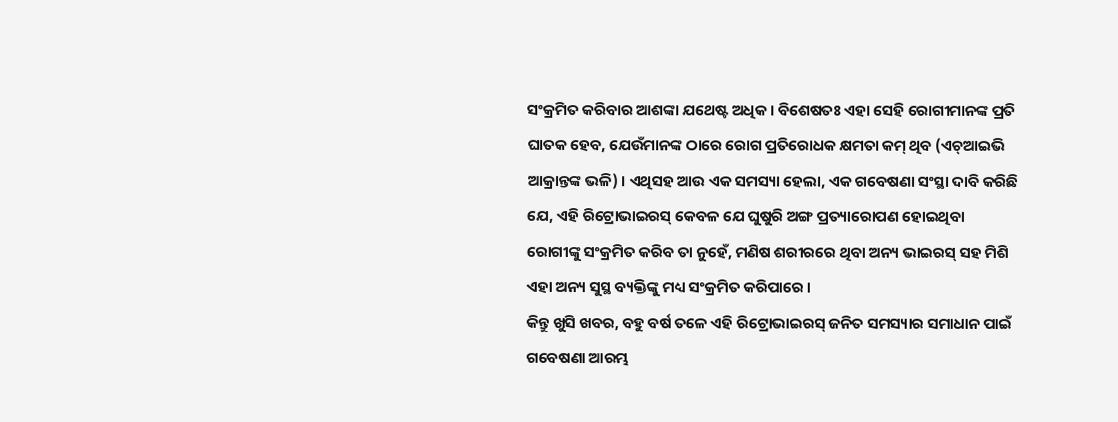ସଂକ୍ରମିତ କରିବାର ଆଶଙ୍କା ଯଥେଷ୍ଟ ଅଧିକ । ବିଶେଷତଃ ଏହା ସେହି ରୋଗୀମାନଙ୍କ ପ୍ରତି ଘାତକ ହେବ, ଯେଉଁମାନଙ୍କ ଠାରେ ରୋଗ ପ୍ରତିରୋଧକ କ୍ଷମତା କମ୍ ଥିବ (ଏଚ୍ଆଇଭି ଆକ୍ରାନ୍ତଙ୍କ ଭଳି) । ଏଥିସହ ଆଉ ଏକ ସମସ୍ୟା ହେଲା, ଏକ ଗବେଷଣା ସଂସ୍ଥା ଦାବି କରିଛି ଯେ, ଏହି ରିଟ୍ରୋଭାଇରସ୍ କେବଳ ଯେ ଘୁଷୁରି ଅଙ୍ଗ ପ୍ରତ୍ୟାରୋପଣ ହୋଇଥିବା ରୋଗୀଙ୍କୁ ସଂକ୍ରମିତ କରିବ ତା ନୁହେଁ, ମଣିଷ ଶରୀରରେ ଥିବା ଅନ୍ୟ ଭାଇରସ୍ ସହ ମିଶି ଏହା ଅନ୍ୟ ସୁସ୍ଥ ବ୍ୟକ୍ତିଙ୍କୁ ମଧ୍ୟ ସଂକ୍ରମିତ କରିପାରେ ।
କିନ୍ତୁ ଖୁସି ଖବର, ବହୁ ବର୍ଷ ତଳେ ଏହି ରିଟ୍ରୋଭାଇରସ୍ ଜନିତ ସମସ୍ୟାର ସମାଧାନ ପାଇଁ ଗବେଷଣା ଆରମ୍ଭ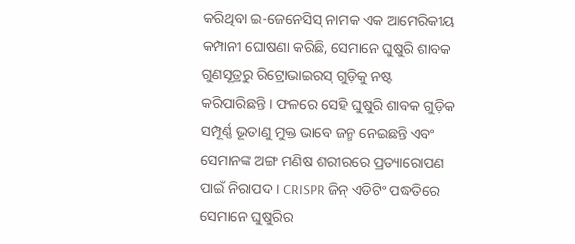କରିଥିବା ଇ-ଜେନେସିସ୍ ନାମକ ଏକ ଆମେରିକୀୟ କମ୍ପାନୀ ଘୋଷଣା କରିଛି, ସେମାନେ ଘୁଷୁରି ଶାବକ ଗୁଣସୂତ୍ରରୁ ରିଟ୍ରୋଭାଇରସ୍ ଗୁଡ଼ିକୁ ନଷ୍ଟ କରିପାରିଛନ୍ତି । ଫଳରେ ସେହି ଘୁଷୁରି ଶାବକ ଗୁଡ଼ିକ ସମ୍ପୂର୍ଣ୍ଣ ଭୂତାଣୁ ମୁକ୍ତ ଭାବେ ଜନ୍ମ ନେଇଛନ୍ତି ଏବଂ ସେମାନଙ୍କ ଅଙ୍ଗ ମଣିଷ ଶରୀରରେ ପ୍ରତ୍ୟାରୋପଣ ପାଇଁ ନିରାପଦ । CRISPR ଜିନ୍ ଏଡିଟିଂ ପଦ୍ଧତିରେ ସେମାନେ ଘୁଷୁରିର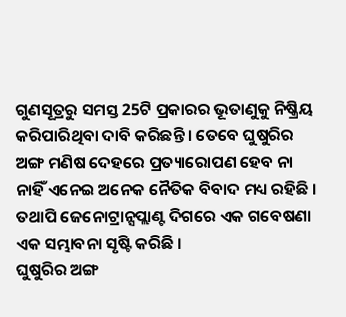ଗୁଣସୂତ୍ରରୁ ସମସ୍ତ 25ଟି ପ୍ରକାରର ଭୂତାଣୁକୁ ନିଷ୍କ୍ରିୟ କରିପାରିଥିବା ଦାବି କରିଛନ୍ତି । ତେବେ ଘୁଷୁରିର ଅଙ୍ଗ ମଣିଷ ଦେହରେ ପ୍ରତ୍ୟାରୋପଣ ହେବ ନା ନାହିଁ ଏନେଇ ଅନେକ ନୈତିକ ବିବାଦ ମଧ୍ୟ ରହିଛି । ତଥାପି ଜେନୋଟ୍ରାନ୍ସପ୍ଲାଣ୍ଟ ଦିଗରେ ଏକ ଗବେଷଣା ଏକ ସମ୍ଭାବନା ସୃଷ୍ଟି କରିଛି ।
ଘୁଷୁରିର ଅଙ୍ଗ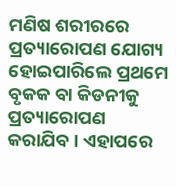ମଣିଷ ଶରୀରରେ ପ୍ରତ୍ୟାରୋପଣ ଯୋଗ୍ୟ ହୋଇପାରିଲେ ପ୍ରଥମେ ବୃକକ ବା କିଡନୀକୁ ପ୍ରତ୍ୟାରୋପଣ କରାଯିବ । ଏହାପରେ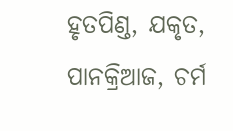ହୃତପିଣ୍ଡ, ଯକୃତ, ପାନକ୍ରିଆଜ, ଚର୍ମ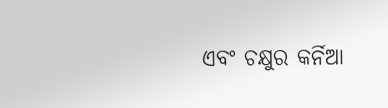ଏବଂ ଚକ୍ଷୁର କର୍ନିଆ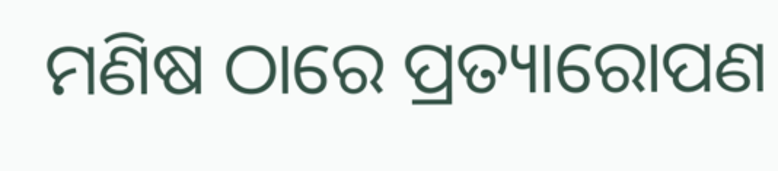ମଣିଷ ଠାରେ ପ୍ରତ୍ୟାରୋପଣ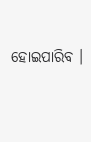ହୋଇପାରିବ ।